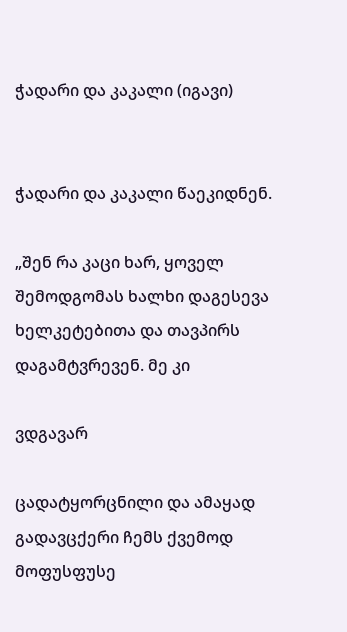ჭადარი და კაკალი (იგავი)


ჭადარი და კაკალი წაეკიდნენ.

„შენ რა კაცი ხარ, ყოველ შემოდგომას ხალხი დაგესევა ხელკეტებითა და თავპირს დაგამტვრევენ. მე კი

ვდგავარ

ცადატყორცნილი და ამაყად გადავცქერი ჩემს ქვემოდ მოფუსფუსე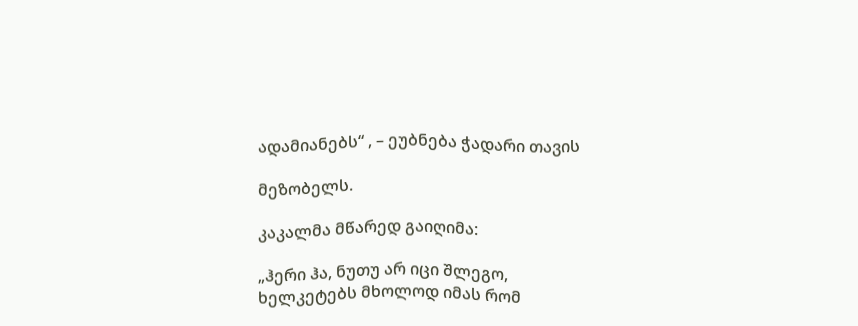ადამიანებს“ , – ეუბნება ჭადარი თავის

მეზობელს.

კაკალმა მწარედ გაიღიმა:

„ჰერი ჰა, ნუთუ არ იცი შლეგო, ხელკეტებს მხოლოდ იმას რომ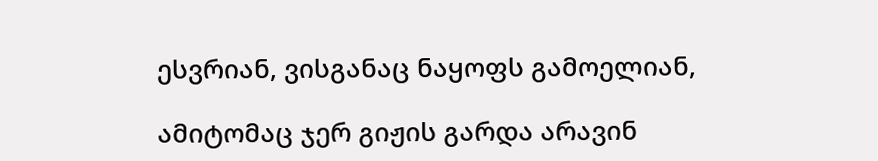ესვრიან, ვისგანაც ნაყოფს გამოელიან,

ამიტომაც ჯერ გიჟის გარდა არავინ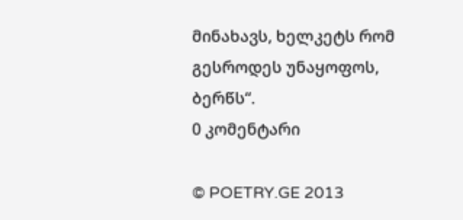მინახავს, ხელკეტს რომ გესროდეს უნაყოფოს, ბერწს“.
0 კომენტარი

© POETRY.GE 2013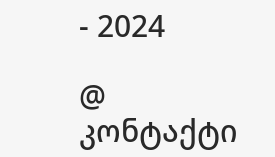- 2024

@ კონტაქტი